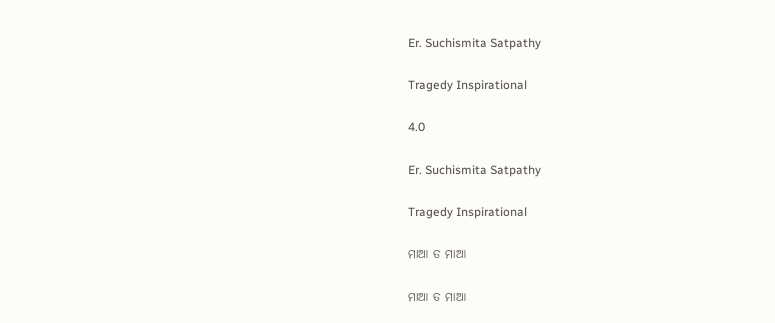Er. Suchismita Satpathy

Tragedy Inspirational

4.0

Er. Suchismita Satpathy

Tragedy Inspirational

ମାଆ ତ ମାଆ

ମାଆ ତ ମାଆ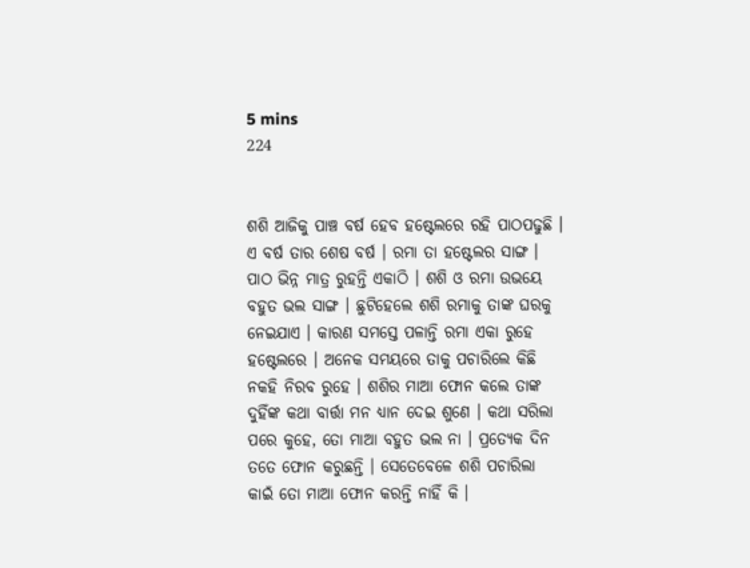5 mins
224


ଶଶି ଆଜିକୁ ପାଞ୍ଚ ବର୍ଷ ହେବ ହଷ୍ଟେଲରେ ରହି ପାଠପଢୁଛି । ଏ ବର୍ଷ ତାର ଶେଷ ବର୍ଷ । ରମା ତା ହଷ୍ଟେଲର ସାଙ୍ଗ । ପାଠ ଭିନ୍ନ ମାତ୍ର ରୁହନ୍ତି ଏକାଠି । ଶଶି ଓ ରମା ଉଭୟେ ବହୁତ ଭଲ ସାଙ୍ଗ । ଛୁଟିହେଲେ ଶଶି ରମାକୁ ତାଙ୍କ ଘରକୁ ନେଇଯାଏ । କାରଣ ସମସ୍ତେ ପଳାନ୍ତି ରମା ଏକା ରୁହେ ହଷ୍ଟେଲରେ । ଅନେକ ସମୟରେ ତାକୁ ପଚାରିଲେ କିଛି ନକହି ନିରବ ରୁହେ । ଶଶିର ମାଆ ଫୋନ କଲେ ତାଙ୍କ ଦୁହିଁଙ୍କ କଥା ବାର୍ତ୍ତା ମନ ଧ୍ୟାନ ଦେଇ ଶୁଣେ । କଥା ସରିଲା ପରେ କୁହେ, ତୋ ମାଆ ବହୁତ ଭଲ ନା । ପ୍ରତ୍ୟେକ ଦିନ ତତେ ଫୋନ କରୁଛନ୍ତି । ସେତେବେଳେ ଶଶି ପଚାରିଲା କାଇଁ ତୋ ମାଆ ଫୋନ କରନ୍ତି ନାହିଁ କି ।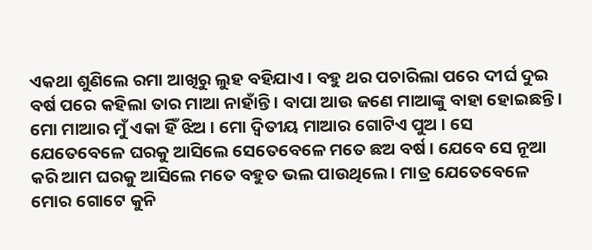ଏକଥା ଶୁଣିଲେ ରମା ଆଖିରୁ ଲୁହ ବହିଯାଏ । ବହୁ ଥର ପଚାରିଲା ପରେ ଦୀର୍ଘ ଦୁଇ ବର୍ଷ ପରେ କହିଲା ତାର ମାଆ ନାହାଁନ୍ତି । ବାପା ଆଉ ଜଣେ ମାଆଙ୍କୁ ବାହା ହୋଇଛନ୍ତି । ମୋ ମାଆର ମୁଁ ଏକା ହିଁ ଝିଅ । ମୋ ଦ୍ୱିତୀୟ ମାଆର ଗୋଟିଏ ପୁଅ । ସେ ଯେତେବେଳେ ଘରକୁ ଆସିଲେ ସେତେବେଳେ ମତେ ଛଅ ବର୍ଷ । ଯେବେ ସେ ନୂଆ କରି ଆମ ଘରକୁ ଆସିଲେ ମତେ ବହୁତ ଭଲ ପାଉଥିଲେ । ମାତ୍ର ଯେତେବେଳେ ମୋର ଗୋଟେ କୁନି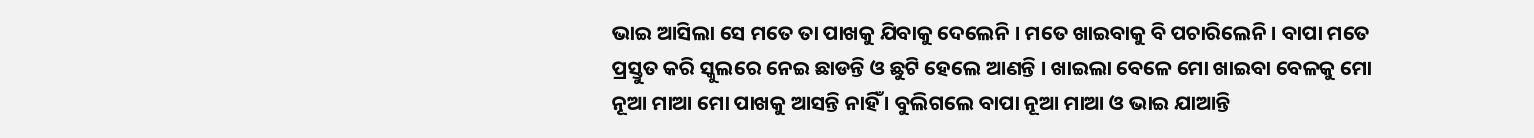ଭାଇ ଆସିଲା ସେ ମତେ ତା ପାଖକୁ ଯିବାକୁ ଦେଲେନି । ମତେ ଖାଇବାକୁ ବି ପଚାରିଲେନି । ବାପା ମତେ ପ୍ରସ୍ତୁତ କରି ସ୍କୁଲରେ ନେଇ ଛାଡନ୍ତି ଓ ଛୁଟି ହେଲେ ଆଣନ୍ତି । ଖାଇଲା ବେଳେ ମୋ ଖାଇବା ବେଳକୁ ମୋ ନୂଆ ମାଆ ମୋ ପାଖକୁ ଆସନ୍ତି ନାହିଁ । ବୁଲିଗଲେ ବାପା ନୂଆ ମାଆ ଓ ଭାଇ ଯାଆନ୍ତି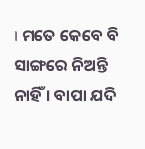। ମତେ କେବେ ବି ସାଙ୍ଗରେ ନିଅନ୍ତି ନାହିଁ । ବାପା ଯଦି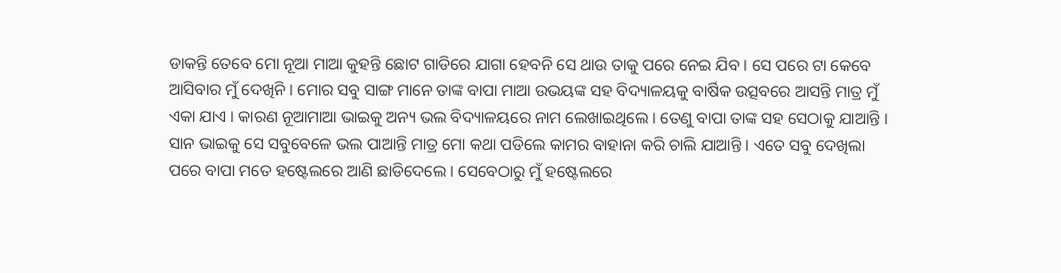ଡାକନ୍ତି ତେବେ ମୋ ନୂଆ ମାଆ କୁହନ୍ତି ଛୋଟ ଗାଡିରେ ଯାଗା ହେବନି ସେ ଥାଉ ତାକୁ ପରେ ନେଇ ଯିବ । ସେ ପରେ ଟା କେବେ ଆସିବାର ମୁଁ ଦେଖିନି । ମୋର ସବୁ ସାଙ୍ଗ ମାନେ ତାଙ୍କ ବାପା ମାଆ ଉଭୟଙ୍କ ସହ ବିଦ୍ୟାଳୟକୁ ବାର୍ଷିକ ଉତ୍ସବରେ ଆସନ୍ତି ମାତ୍ର ମୁଁ ଏକା ଯାଏ । କାରଣ ନୂଆମାଆ ଭାଇକୁ ଅନ୍ୟ ଭଲ ବିଦ୍ୟାଳୟରେ ନାମ ଲେଖାଇଥିଲେ । ତେଣୁ ବାପା ତାଙ୍କ ସହ ସେଠାକୁ ଯାଆନ୍ତି । ସାନ ଭାଇକୁ ସେ ସବୁବେଳେ ଭଲ ପାଆନ୍ତି ମାତ୍ର ମୋ କଥା ପଡିଲେ କାମର ବାହାନା କରି ଚାଲି ଯାଆନ୍ତି । ଏତେ ସବୁ ଦେଖିଲା ପରେ ବାପା ମତେ ହଷ୍ଟେଲରେ ଆଣି ଛାଡିଦେଲେ । ସେବେଠାରୁ ମୁଁ ହଷ୍ଟେଲରେ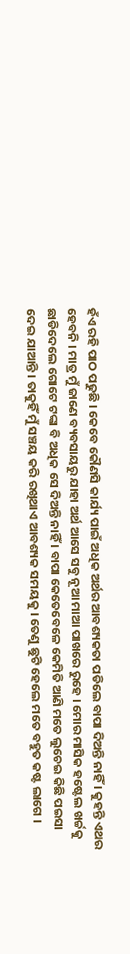ହଁଏ ରହି ପାଠ ପଢୁଛି । କେବେ କୌଣସି କାର୍ଯ୍ୟ ପାଇଁ ଅଧିକ ଅର୍ଥର ଆବଶ୍ୟକତା ପଡିଲେ ବାପା ଦିଅନ୍ତି ନାହିଁ । କୁହନ୍ତି ଏଥର ହେବନି । ମାତ୍ର ମୁଁ ଜାଣେ ବ୍ୟବସାୟରୁ ଯାହା ଅର୍ଥ ଆସେ ସବୁ ନୂଆ ମାଆ ପାଖରେ ରୁହେ । ମୋର ମାସିକ ହଷ୍ଟେଲ ଖର୍ଚ୍ଚକୁ ଛାଡିଦେଲେ ଗୋଟେ ଟଙ୍କା ବି ଅଧିକ ସେ ଦିଅନ୍ତି ନାହିଁ । ବାପା କେତେବେଳେ କେମିତି ଆଣି ମତେ ଲୁଚେଇ କିଛି ପଇସା ଦେଇ ଯାଆନ୍ତି । ତାକୁହିଁ ମୁଁ ସଞ୍ଚୟ କରି ରଖିଥାଏ ଆବଶ୍ୟକ ସମୟକୁ । ତେଣୁ ଛୁଟି ହେଲେ ମତେ ବହୁତ କଷ୍ଟ ଲାଗେ ।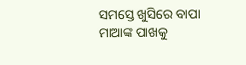ସମସ୍ତେ ଖୁସିରେ ବାପା ମାଆଙ୍କ ପାଖକୁ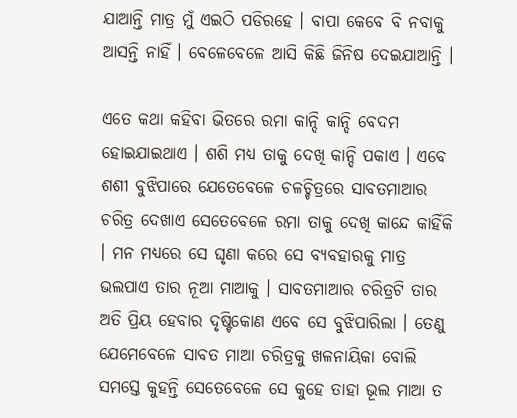ଯାଆନ୍ତି ମାତ୍ର ମୁଁ ଏଇଠି ପଡିରହେ । ବାପା କେବେ ବି ନବାକୁ ଆସନ୍ତି ନାହିଁ । ବେଳେବେଳେ ଆସି କିଛି ଜିନିଷ ଦେଇଯାଆନ୍ତି ।

ଏତେ କଥା କହିବା ଭିତରେ ରମା କାନ୍ଦି କାନ୍ଦି ବେଦମ ହୋଇଯାଇଥାଏ । ଶଶି ମଧ୍ୟ ତାକୁ ଦେଖି କାନ୍ଦି ପକାଏ । ଏବେ ଶଶୀ ବୁଝିପାରେ ଯେତେବେଳେ ଚଳଚ୍ଚିତ୍ରରେ ସାବତମାଆର ଚରିତ୍ର ଦେଖାଏ ସେତେବେଳେ ରମା ତାକୁ ଦେଖି କାନ୍ଦେ କାହିଁକି । ମନ ମଧ୍ୟରେ ସେ ଘୃଣା କରେ ସେ ବ୍ୟବହାରକୁ ମାତ୍ର ଭଲପାଏ ତାର ନୂଆ ମାଆକୁ । ସାବତମାଆର ଚରିତ୍ରଟି ତାର ଅତି ପ୍ରିୟ ହେବାର ଦୃଷ୍ଟିକୋଣ ଏବେ ସେ ବୁଝିପାରିଲା । ତେଣୁ ଯେମେବେଳେ ସାବତ ମାଆ ଚରିତ୍ରକୁ ଖଳନାୟିକା ବୋଲି ସମସ୍ତେ କୁହନ୍ତି ସେତେବେଳେ ସେ କୁହେ ତାହା ଭୂଲ ମାଆ ତ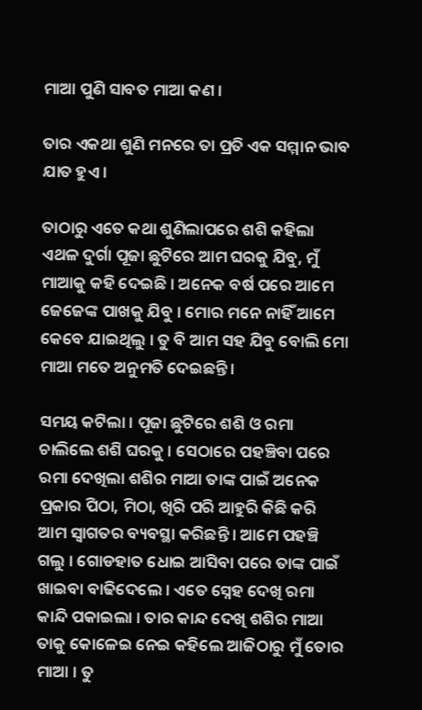ମାଆ ପୁଣି ସାବତ ମାଆ କଣ ।

ତାର ଏକଥା ଶୁଣି ମନରେ ତା ପ୍ରତି ଏକ ସମ୍ମାନ ଭାବ ଯାତ ହୁଏ ।

ତାଠାରୁ ଏତେ କଥା ଶୁଣିଲାପରେ ଶଶି କହିଲା ଏଥଳ ଦୁର୍ଗା ପୂଜା ଛୁଟିରେ ଆମ ଘରକୁ ଯିବୁ, ମୁଁ ମାଆକୁ କହି ଦେଇଛି । ଅନେକ ବର୍ଷ ପରେ ଆମେ ଜେଜେଙ୍କ ପାଖକୁ ଯିବୁ । ମୋର ମନେ ନାହିଁ ଆମେ କେବେ ଯାଇଥିଲୁ । ତୁ ବି ଆମ ସହ ଯିବୁ ବୋଲି ମୋ ମାଆ ମତେ ଅନୁମତି ଦେଇଛନ୍ତି ।

ସମୟ କଟିଲା । ପୂଜା ଛୁଟିରେ ଶଶି ଓ ରମା ଚାଲିଲେ ଶଶି ଘରକୁ । ସେଠାରେ ପହଞ୍ଚିବା ପରେ ରମା ଦେଖିଲା ଶଶିର ମାଆ ତାଙ୍କ ପାଇଁ ଅନେକ ପ୍ରକାର ପିଠା, ମିଠା, ଖିରି ପରି ଆହୁରି କିଛି କରି ଆମ ସ୍ୱାଗତର ବ୍ୟବସ୍ଥା କରିଛନ୍ତି । ଆମେ ପହଞ୍ଚି ଗଲୁ । ଗୋଡହାତ ଧୋଇ ଆସିବା ପରେ ତାଙ୍କ ପାଇଁ ଖାଇବା ବାଢିଦେଲେ । ଏତେ ସ୍ନେହ ଦେଖି ରମା କାନ୍ଦି ପକାଇଲା । ତାର କାନ୍ଦ ଦେଖି ଶଶିର ମାଆ ତାକୁ କୋଳେଇ ନେଇ କହିଲେ ଆଜିଠାରୁ ମୁଁ ତୋର ମାଆ । ତୁ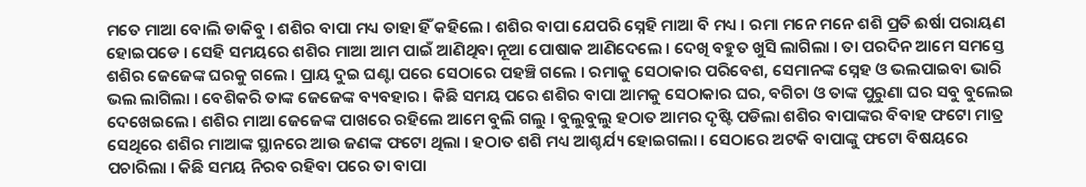ମତେ ମାଆ ବୋଲି ଡାକିବୁ । ଶଶିର ବାପା ମଧ୍ୟ ତାହା ହିଁ କହିଲେ । ଶଶିର ବାପା ଯେପରି ସ୍ନେହି ମାଆ ବି ମଧ୍ୟ । ରମା ମନେ ମନେ ଶଶି ପ୍ରତି ଈର୍ଷା ପରାୟଣ ହୋଇପଡେ । ସେହି ସମୟରେ ଶଶିର ମାଆ ଆମ ପାଇଁ ଆଣିଥିବା ନୂଆ ପୋଷାକ ଆଣିଦେଲେ । ଦେଖି ବହୁତ ଖୁସି ଲାଗିଲା । ତା ପରଦିନ ଆମେ ସମସ୍ତେ ଶଶିର ଜେଜେଙ୍କ ଘରକୁ ଗଲେ । ପ୍ରାୟ ଦୁଇ ଘଣ୍ଟା ପରେ ସେଠାରେ ପହଞ୍ଚି ଗଲେ । ରମାକୁ ସେଠାକାର ପରିବେଶ, ସେମାନଙ୍କ ସ୍ନେହ ଓ ଭଲପାଇବା ଭାରି ଭଲ ଲାଗିଲା । ବେଶିକରି ତାଙ୍କ ଜେଜେଙ୍କ ବ୍ୟବହାର । କିଛି ସମୟ ପରେ ଶଶିର ବାପା ଆମକୁ ସେଠାକାର ଘର, ବଗିଚା ଓ ତାଙ୍କ ପୁରୁଣା ଘର ସବୁ ବୁଲେଇ ଦେଖେଇଲେ । ଶଶିର ମାଆ ଜେଜେଙ୍କ ପାଖରେ ରହିଲେ ଆମେ ବୁଲି ଗଲୁ । ବୁଲୁବୁଲୁ ହଠାତ ଆମର ଦୃଷ୍ଟି ପଡିଲା ଶଶିର ବାପାଙ୍କର ବିବାହ ଫଟୋ ମାତ୍ର ସେଥିରେ ଶଶିର ମାଆଙ୍କ ସ୍ଥାନରେ ଆଉ ଜଣଙ୍କ ଫଟୋ ଥିଲା । ହଠାତ ଶଶି ମଧ୍ୟ ଆଶ୍ଚର୍ଯ୍ୟ ହୋଇଗଲା । ସେଠାରେ ଅଟକି ବାପାଙ୍କୁ ଫଟୋ ବିଷୟରେ ପଚାରିଲା । କିଛି ସମୟ ନିରବ ରହିବା ପରେ ତା ବାପା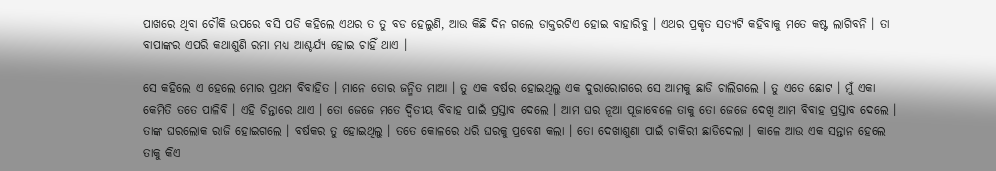ପାଖରେ ଥିବା ଚୌକି ଉପରେ ବସି ପଡି କହିଲେ ଏଥର ତ ତୁ ବଡ ହେଲୁଣି, ଆଉ କିଛି ଦିନ ଗଲେ ଡାକ୍ତରଟିଏ ହୋଇ ବାହାରିବୁ । ଏଥର ପ୍ରକୃତ ସତ୍ୟଟି କହିବାକୁ ମତେ କଷ୍ଟ ଲାଗିବନି । ତା ବାପାଙ୍କର ଏପରି କଥାଶୁଣି ରମା ମଧ୍ୟ ଆଶ୍ଚର୍ଯ୍ୟ ହୋଇ ଚାହିଁ ଥାଏ ।

ସେ କହିଲେ ଏ ହେଲେ ମୋର ପ୍ରଥମ ବିବାହିତ । ମାନେ ତୋର ଜନ୍ମିତ ମାଆ । ତୁ ଏକ ବର୍ଷର ହୋଇଥିଲୁ ଏକ ଦୁରାରୋଗରେ ସେ ଆମକୁ ଛାଡି ଚାଲିଗଲେ । ତୁ ଏତେ ଛୋଟ । ମୁଁ ଏକା କେମିତି ତତେ ପାଳିବି । ଏହି ଚିନ୍ତାରେ ଥାଏ । ତୋ ଜେଜେ ମତେ ଦ୍ୱିତୀୟ ବିବାହ ପାଇଁ ପ୍ରସ୍ତାବ ଦେଲେ । ଆମ ଘର ନୂଆ ପୂଜାବେଳେ ତାକୁ ତୋ ଜେଜେ ଦେଖି ଆମ ବିବାହ ପ୍ରସ୍ତାବ ଦେଲେ । ତାଙ୍କ ଘରଲୋକ ରାଜି ହୋଇଗଲେ । ବର୍ଷକର ତୁ ହୋଇଥିଲୁ । ତତେ କୋଳରେ ଧରି ଘରକୁ ପ୍ରବେଶ କଲା । ତୋ ଦେଖାଶୁଣା ପାଇଁ ଚାକିରୀ ଛାଡିଦେଲା । କାଳେ ଆଉ ଏକ ସନ୍ତାନ ହେଲେ ତାକୁ କିଏ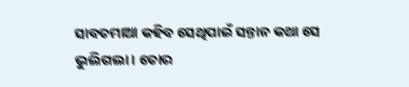ସାବତମାଆ କହିବ ସେଥିପାଇଁ ସନ୍ତାନ କଥା ସେ ଭୁଲିଗଲା । ତୋର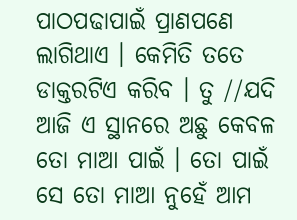ପାଠପଢାପାଇଁ ପ୍ରାଣପଣେ ଲାଗିଥାଏ । କେମିତି ତତେ ଡାକ୍ତରଟିଏ କରିବ । ତୁ //ଯଦି ଆଜି ଏ ସ୍ଥାନରେ ଅଛୁ କେବଳ ତୋ ମାଆ ପାଇଁ । ତୋ ପାଇଁ ସେ ତୋ ମାଆ ନୁହେଁ ଆମ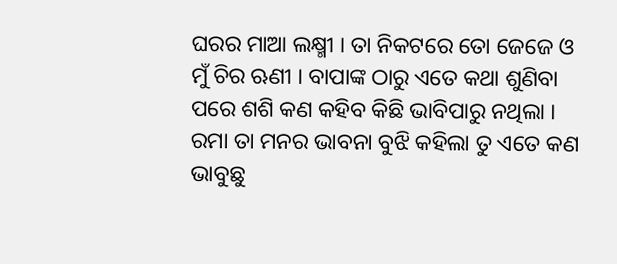ଘରର ମାଆ ଲକ୍ଷ୍ମୀ । ତା ନିକଟରେ ତୋ ଜେଜେ ଓ ମୁଁ ଚିର ଋଣୀ । ବାପାଙ୍କ ଠାରୁ ଏତେ କଥା ଶୁଣିବା ପରେ ଶଶି କଣ କହିବ କିଛି ଭାବିପାରୁ ନଥିଲା । ରମା ତା ମନର ଭାବନା ବୁଝି କହିଲା ତୁ ଏତେ କଣ ଭାବୁଛୁ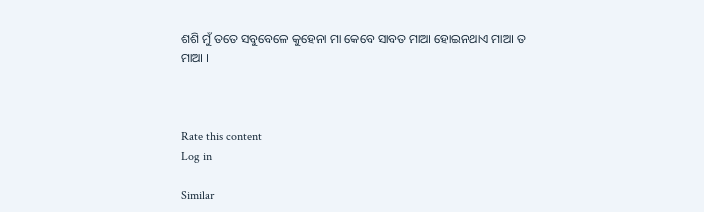ଶଶି ମୁଁ ତତେ ସବୁବେଳେ କୁହେନା ମା କେବେ ସାବତ ମାଆ ହୋଇନଥାଏ ମାଆ ତ ମାଆ ।



Rate this content
Log in

Similar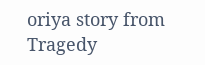oriya story from Tragedy